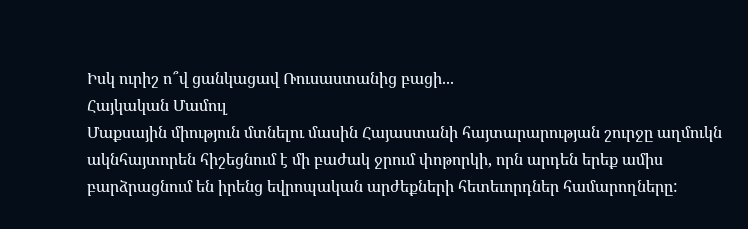Իսկ ուրիշ ո՞վ ցանկացավ Ռուսաստանից բացի...
Հայկական Մամուլ
Մաքսային միություն մտնելու մասին Հայաստանի հայտարարության շուրջը աղմուկն ակնհայտորեն հիշեցնում է մի բաժակ ջրում փոթորկի, որն արդեն երեք ամիս բարձրացնում են իրենց եվրոպական արժեքների հետեւորդներ համարողները: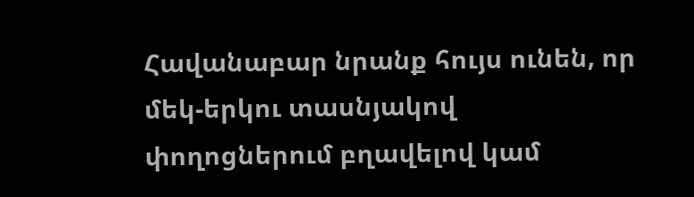Հավանաբար նրանք հույս ունեն, որ մեկ-երկու տասնյակով փողոցներում բղավելով կամ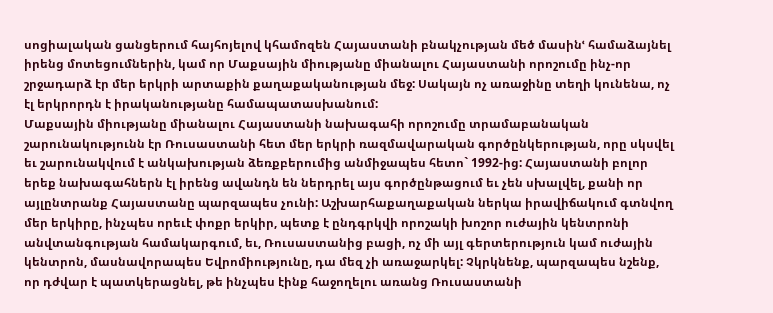սոցիալական ցանցերում հայհոյելով կհամոզեն Հայաստանի բնակչության մեծ մասինՙ համաձայնել իրենց մոտեցումներին, կամ որ Մաքսային միությանը միանալու Հայաստանի որոշումը ինչ-որ շրջադարձ էր մեր երկրի արտաքին քաղաքականության մեջ: Սակայն ոչ առաջինը տեղի կունենա, ոչ էլ երկրորդն է իրականությանը համապատասխանում:
Մաքսային միությանը միանալու Հայաստանի նախագահի որոշումը տրամաբանական շարունակությունն էր Ռուսաստանի հետ մեր երկրի ռազմավարական գործընկերության, որը սկսվել եւ շարունակվում է անկախության ձեռքբերումից անմիջապես հետո` 1992-ից: Հայաստանի բոլոր երեք նախագահներն էլ իրենց ավանդն են ներդրել այս գործընթացում եւ չեն սխալվել, քանի որ այլընտրանք Հայաստանը պարզապես չունի: Աշխարհաքաղաքական ներկա իրավիճակում գտնվող մեր երկիրը, ինչպես որեւէ փոքր երկիր, պետք է ընդգրկվի որոշակի խոշոր ուժային կենտրոնի անվտանգության համակարգում, եւ, Ռուսաստանից բացի, ոչ մի այլ գերտերություն կամ ուժային կենտրոն, մասնավորապես Եվրոմիությունը, դա մեզ չի առաջարկել: Չկրկնենք, պարզապես նշենք, որ դժվար է պատկերացնել, թե ինչպես էինք հաջողելու առանց Ռուսաստանի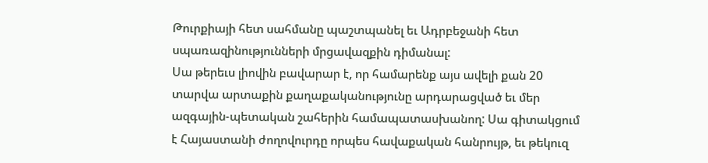Թուրքիայի հետ սահմանը պաշտպանել եւ Ադրբեջանի հետ սպառազինությունների մրցավազքին դիմանալ:
Սա թերեւս լիովին բավարար է, որ համարենք այս ավելի քան 20 տարվա արտաքին քաղաքականությունը արդարացված եւ մեր ազգային-պետական շահերին համապատասխանող: Սա գիտակցում է Հայաստանի ժողովուրդը որպես հավաքական հանրույթ, եւ թեկուզ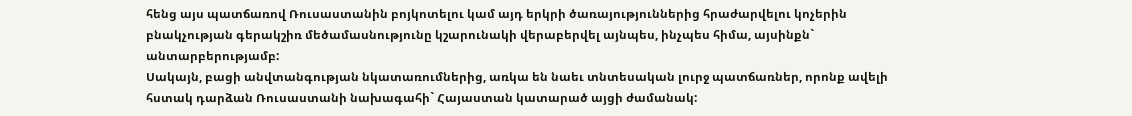հենց այս պատճառով Ռուսաստանին բոյկոտելու կամ այդ երկրի ծառայություններից հրաժարվելու կոչերին բնակչության գերակշիռ մեծամասնությունը կշարունակի վերաբերվել այնպես, ինչպես հիմա, այսինքն` անտարբերությամբ:
Սակայն, բացի անվտանգության նկատառումներից, առկա են նաեւ տնտեսական լուրջ պատճառներ, որոնք ավելի հստակ դարձան Ռուսաստանի նախագահի` Հայաստան կատարած այցի ժամանակ: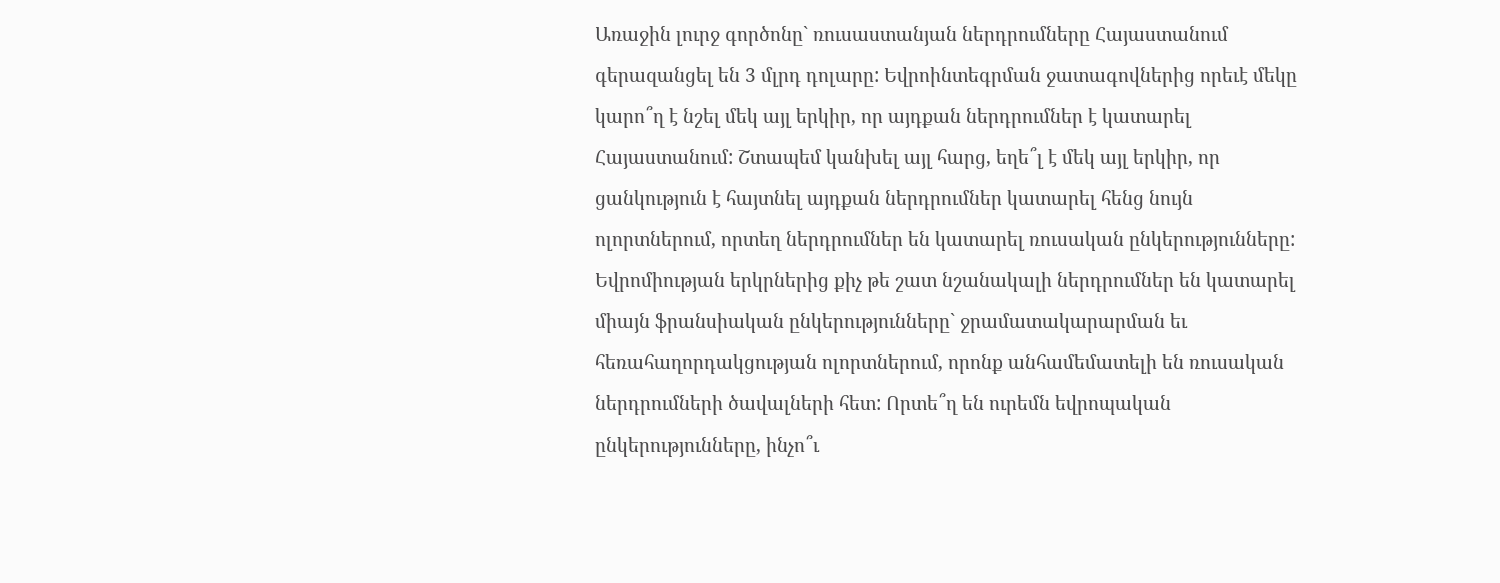Առաջին լուրջ գործոնը` ռուսաստանյան ներդրումները Հայաստանում գերազանցել են 3 մլրդ դոլարը: Եվրոինտեգրման ջատագովներից որեւէ մեկը կարո՞ղ է նշել մեկ այլ երկիր, որ այդքան ներդրումներ է կատարել Հայաստանում: Շտապեմ կանխել այլ հարց, եղե՞լ է մեկ այլ երկիր, որ ցանկություն է հայտնել այդքան ներդրումներ կատարել հենց նույն ոլորտներում, որտեղ ներդրումներ են կատարել ռուսական ընկերությունները:
Եվրոմիության երկրներից քիչ թե շատ նշանակալի ներդրումներ են կատարել միայն ֆրանսիական ընկերությունները` ջրամատակարարման եւ հեռահաղորդակցության ոլորտներում, որոնք անհամեմատելի են ռուսական ներդրումների ծավալների հետ: Որտե՞ղ են ուրեմն եվրոպական ընկերությունները, ինչո՞ւ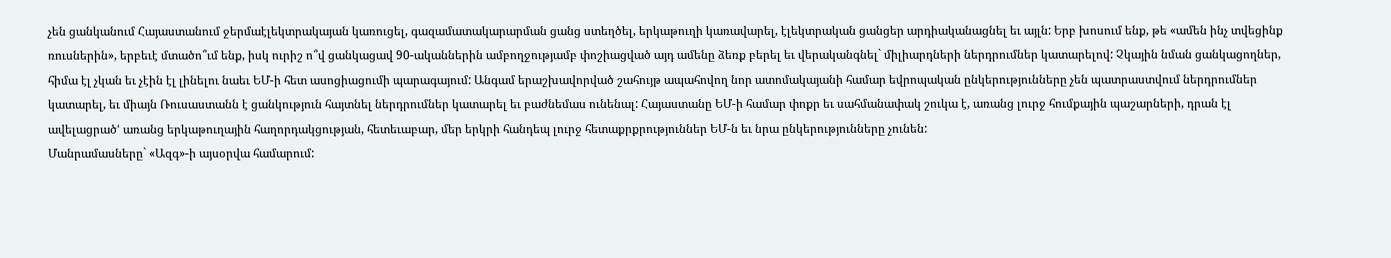չեն ցանկանում Հայաստանում ջերմաէլեկտրակայան կառուցել, գազամատակարարման ցանց ստեղծել, երկաթուղի կառավարել, էլեկտրական ցանցեր արդիականացնել եւ այլն: Երբ խոսում ենք, թե «ամեն ինչ տվեցինք ռուսներին», երբեւէ մտածո՞ւմ ենք, իսկ ուրիշ ո՞վ ցանկացավ 90-ականներին ամբողջությամբ փոշիացված այդ ամենը ձեռք բերել եւ վերականգնել` միլիարդների ներդրումներ կատարելով: Չկային նման ցանկացողներ, հիմա էլ չկան եւ չէին էլ լինելու նաեւ ԵՄ-ի հետ ասոցիացումի պարագայում: Անգամ երաշխավորված շահույթ ապահովող նոր ատոմակայանի համար եվրոպական ընկերությունները չեն պատրաստվում ներդրումներ կատարել, եւ միայն Ռուսաստանն է ցանկություն հայտնել ներդրումներ կատարել եւ բաժնեմաս ունենալ: Հայաստանը ԵՄ-ի համար փոքր եւ սահմանափակ շուկա է, առանց լուրջ հումքային պաշարների, դրան էլ ավելացրածՙ առանց երկաթուղային հաղորդակցության, հետեւաբար, մեր երկրի հանդեպ լուրջ հետաքրքրություններ ԵՄ-ն եւ նրա ընկերությունները չունեն:
Մանրամասները` «Ազգ»-ի այսօրվա համարում: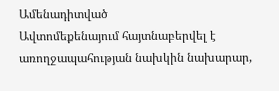Ամենադիտված
Ավտոմեքենայում հայտնաբերվել է առողջապահության նախկին նախարար,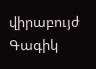վիրաբույժ Գագիկ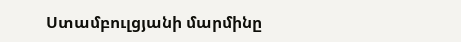Ստամբուլցյանի մարմինը